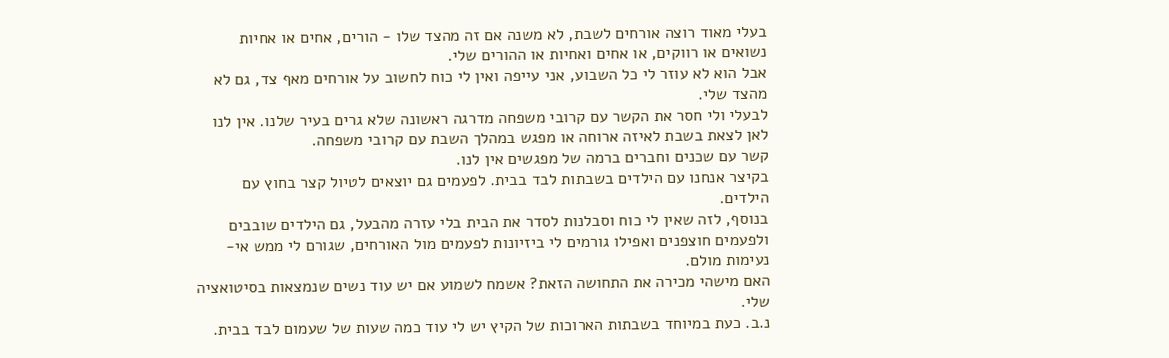בעלי מאוד רוצה אורחים לשבת, לא משנה אם זה מהצד שלו - הורים, אחים או אחיות נשואים או רווקים, או אחים ואחיות או ההורים שלי.
אבל הוא לא עוזר לי כל השבוע, אני עייפה ואין לי כוח לחשוב על אורחים מאף צד, גם לא מהצד שלי.
לבעלי ולי חסר את הקשר עם קרובי משפחה מדרגה ראשונה שלא גרים בעיר שלנו. אין לנו לאן לצאת בשבת לאיזה ארוחה או מפגש במהלך השבת עם קרובי משפחה.
קשר עם שכנים וחברים ברמה של מפגשים אין לנו.
בקיצר אנחנו עם הילדים בשבתות לבד בבית. לפעמים גם יוצאים לטיול קצר בחוץ עם הילדים.
בנוסף, לזה שאין לי כוח וסבלנות לסדר את הבית בלי עזרה מהבעל, גם הילדים שובבים ולפעמים חוצפנים ואפילו גורמים לי ביזיונות לפעמים מול האורחים, שגורם לי ממש אי-נעימות מולם.
האם מישהי מכירה את התחושה הזאת? אשמח לשמוע אם יש עוד נשים שנמצאות בסיטואציה שלי.
נ.ב. כעת במיוחד בשבתות הארוכות של הקיץ יש לי עוד כמה שעות של שעמום לבד בבית.